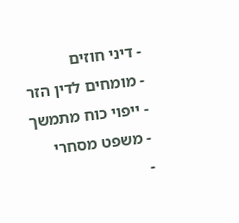- דיני חוזים
- מומחים לדין הזר
- ייפוי כוח מתמשך
- משפט מסחרי
-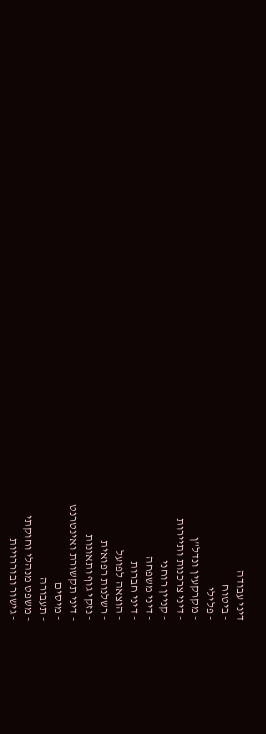דיני עבודה
- ביטוח
- פלילי
- מקרקעין ונדל"ן
- דיני צרכנות ותיירות
- קניין רוחני
- דיני משפחה
- דיני חברות
- הוצאה לפועל
- רשלנות רפואית
- נזקי גוף ותאונות
- דיני תקשורת ואינטרנט
- מיסים
- תעבורה
- משפט מנהלי וחוקתי
- גישור ובוררויות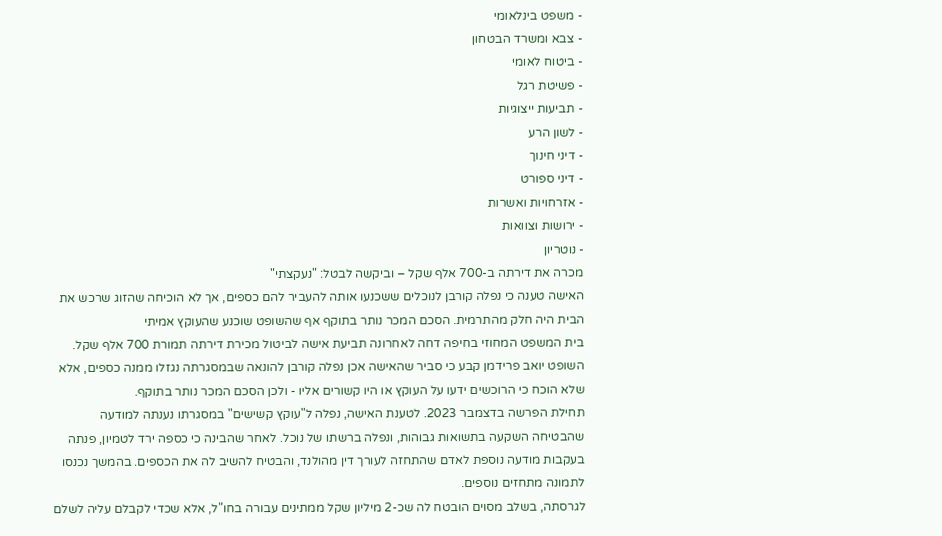- משפט בינלאומי
- צבא ומשרד הבטחון
- ביטוח לאומי
- פשיטת רגל
- תביעות ייצוגיות
- לשון הרע
- דיני חינוך
- דיני ספורט
- אזרחויות ואשרות
- ירושות וצוואות
- נוטריון
מכרה את דירתה ב-700 אלף שקל – וביקשה לבטל: "נעקצתי"
האישה טענה כי נפלה קורבן לנוכלים ששכנעו אותה להעביר להם כספים, אך לא הוכיחה שהזוג שרכש את הבית היה חלק מהתרמית. הסכם המכר נותר בתוקף אף שהשופט שוכנע שהעוקץ אמיתי
בית המשפט המחוזי בחיפה דחה לאחרונה תביעת אישה לביטול מכירת דירתה תמורת 700 אלף שקל. השופט יואב פרידמן קבע כי סביר שהאישה אכן נפלה קורבן להונאה שבמסגרתה נגזלו ממנה כספים, אלא שלא הוכח כי הרוכשים ידעו על העוקץ או היו קשורים אליו - ולכן הסכם המכר נותר בתוקף.
תחילת הפרשה בדצמבר 2023. לטענת האישה, נפלה ל"עוקץ קשישים" במסגרתו נענתה למודעה שהבטיחה השקעה בתשואות גבוהות, ונפלה ברשתו של נוכל. לאחר שהבינה כי כספה ירד לטמיון, פנתה בעקבות מודעה נוספת לאדם שהתחזה לעורך דין מהולנד, והבטיח להשיב לה את הכספים. בהמשך נכנסו לתמונה מתחזים נוספים.
לגרסתה, בשלב מסוים הובטח לה שכ-2 מיליון שקל ממתינים עבורה בחו"ל, אלא שכדי לקבלם עליה לשלם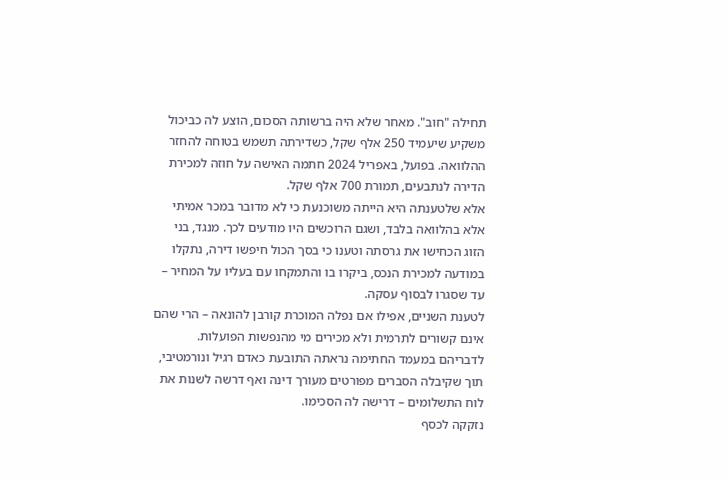תחילה "חוב". מאחר שלא היה ברשותה הסכום, הוצע לה כביכול משקיע שיעמיד 250 אלף שקל, כשדירתה תשמש בטוחה להחזר ההלוואה. בפועל, באפריל 2024 חתמה האישה על חוזה למכירת הדירה לנתבעים, תמורת 700 אלף שקל.
אלא שלטענתה היא הייתה משוכנעת כי לא מדובר במכר אמיתי אלא בהלוואה בלבד, ושגם הרוכשים היו מודעים לכך. מנגד, בני הזוג הכחישו את גרסתה וטענו כי בסך הכול חיפשו דירה, נתקלו במודעה למכירת הנכס, ביקרו בו והתמקחו עם בעליו על המחיר – עד שסגרו לבסוף עסקה.
לטענת השניים, אפילו אם נפלה המוכרת קורבן להונאה – הרי שהם אינם קשורים לתרמית ולא מכירים מי מהנפשות הפועלות. לדבריהם במעמד החתימה נראתה התובעת כאדם רגיל ונורמטיבי, תוך שקיבלה הסברים מפורטים מעורך דינה ואף דרשה לשנות את לוח התשלומים – דרישה לה הסכימו.
נזקקה לכסף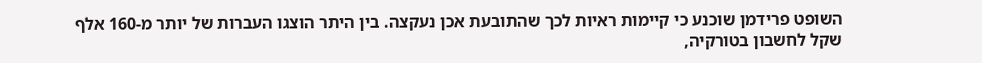השופט פרידמן שוכנע כי קיימות ראיות לכך שהתובעת אכן נעקצה. בין היתר הוצגו העברות של יותר מ-160 אלף שקל לחשבון בטורקיה,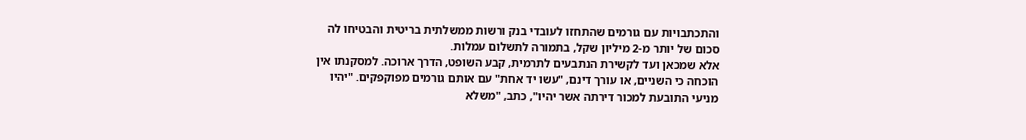והתכתבויות עם גורמים שהתחזו לעובדי בנק ורשות ממשלתית בריטית והבטיחו לה סכום של יותר מ-2 מיליון שקל, בתמורה לתשלום עמלות.
אלא שמכאן ועד לקשירת הנתבעים לתרמית, קבע השופט, הדרך ארוכה. למסקנתו אין הוכחה כי השניים, או עורך דינם, "עשו יד אחת" עם אותם גורמים מפוקפקים. "יהיו מניעי התובעת למכור דירתה אשר יהיו", כתב, "משלא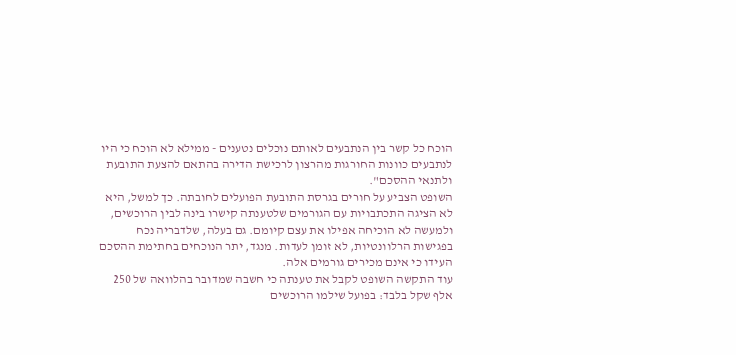הוכח כל קשר בין הנתבעים לאותם נוכלים נטענים - ממילא לא הוכח כי היו לנתבעים כוונות החורגות מהרצון לרכישת הדירה בהתאם להצעת התובעת ולתנאי ההסכם".
השופט הצביע על חורים בגרסת התובעת הפועלים לחובתה. כך למשל, היא לא הציגה התכתבויות עם הגורמים שלטענתה קישרו בינה לבין הרוכשים, ולמעשה לא הוכיחה אפילו את עצם קיומם. גם בעלה, שלדבריה נכח בפגישות הרלוונטיות, לא זומן לעדות. מנגד, יתר הנוכחים בחתימת ההסכם העידו כי אינם מכירים גורמים אלה.
עוד התקשה השופט לקבל את טענתה כי חשבה שמדובר בהלוואה של 250 אלף שקל בלבד: בפועל שילמו הרוכשים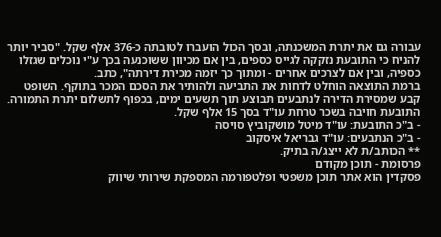עבורה גם את יתרת המשכנתה, ובסך הכול הועברו לטובתה כ-376 אלף שקל. "סביר יותר להניח כי התובעת נזקקה לגייס כספים, בין אם מכיוון ששוכנעה בכך ע"י נוכלים שגזלו כספיה, ובין אם לצרכים אחרים - ומתוך כך יזמה מכירת דירתה", כתב.
ברמת התוצאה הוחלט לדחות את התביעה ולהותיר את הסכם המכר בתוקף. השופט קבע שמסירת הדירה לנתבעים תבוצע תוך תשעים ימים, בכפוף לתשלום יתרת התמורה. התובעת חויבה בשכר טרחת עו"ד בסך 15 אלף שקל.
- ב"כ התובעת: עו"ד מיטל מושקוביץ סויסה
- ב"כ הנתבעים: עו"ד גבריאל איסקוב
** הכותב/ת לא ייצג/ה בתיק.
פרסומת - תוכן מקודם
פסקדין הוא אתר תוכן משפטי ופלטפורמה המספקת שירותי שיווק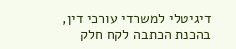דיגיטלי למשרדי עורכי דין,
בהכנת הכתבה לקח חלק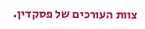צוות העורכים של פסקדין.